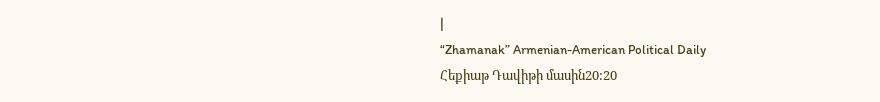|
“Zhamanak” Armenian-American Political Daily
Հեքիաթ Դավիթի մասին20:20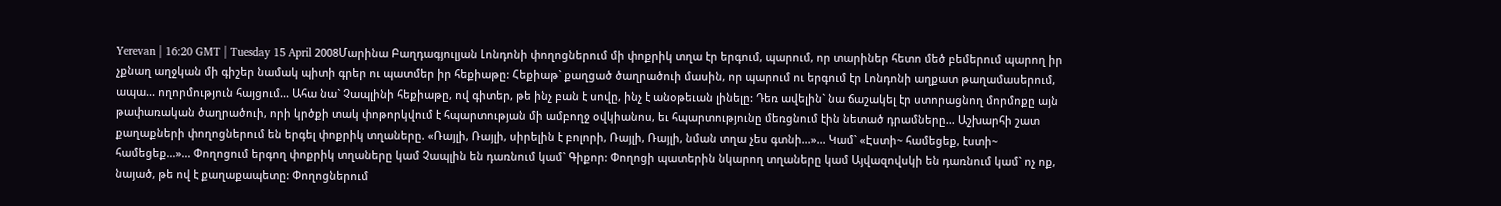Yerevan | 16:20 GMT | Tuesday 15 April 2008Մարինա Բաղդագյուլյան Լոնդոնի փողոցներում մի փոքրիկ տղա էր երգում, պարում, որ տարիներ հետո մեծ բեմերում պարող իր չքնաղ աղջկան մի գիշեր նամակ պիտի գրեր ու պատմեր իր հեքիաթը: Հեքիաթ` քաղցած ծաղրածուի մասին, որ պարում ու երգում էր Լոնդոնի աղքատ թաղամասերում, ապա... ողորմություն հայցում... Ահա նա` Չապլինի հեքիաթը, ով գիտեր, թե ինչ բան է սովը, ինչ է անօթեւան լինելը: Դեռ ավելին` նա ճաշակել էր ստորացնող մորմոքը այն թափառական ծաղրածուի, որի կրծքի տակ փոթորկվում է հպարտության մի ամբողջ օվկիանոս, եւ հպարտությունը մեռցնում էին նետած դրամները... Աշխարհի շատ քաղաքների փողոցներում են երգել փոքրիկ տղաները. «Ռայլի, Ռայլի, սիրելին է բոլորի, Ռայլի, Ռայլի, նման տղա չես գտնի...»... Կամ` «Էստի~ համեցեք, էստի~ համեցեք...»... Փողոցում երգող փոքրիկ տղաները կամ Չապլին են դառնում կամ` Գիքոր: Փողոցի պատերին նկարող տղաները կամ Այվազովսկի են դառնում կամ` ոչ ոք, նայած, թե ով է քաղաքապետը: Փողոցներում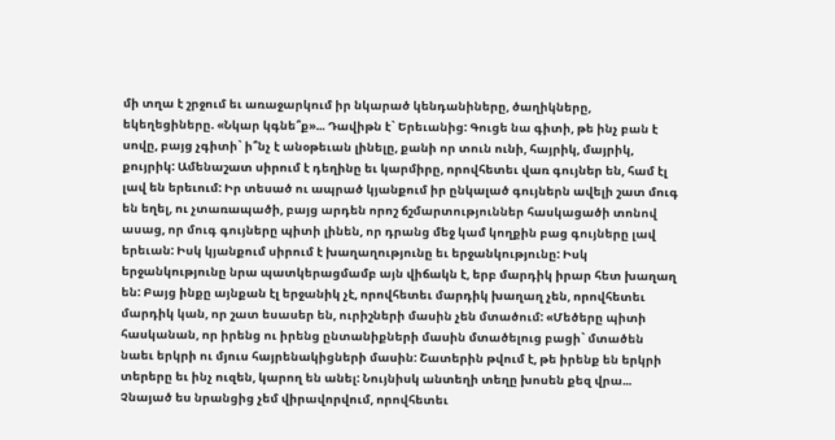մի տղա է շրջում եւ առաջարկում իր նկարած կենդանիները, ծաղիկները, եկեղեցիները. «Նկար կգնե՞ք»... Դավիթն է` Երեւանից: Գուցե նա գիտի, թե ինչ բան է սովը, բայց չգիտի` ի՞նչ է անօթեւան լինելը, քանի որ տուն ունի, հայրիկ, մայրիկ, քույրիկ: Ամենաշատ սիրում է դեղինը եւ կարմիրը, որովհետեւ վառ գույներ են, համ էլ լավ են երեւում: Իր տեսած ու ապրած կյանքում իր ընկալած գույներն ավելի շատ մուգ են եղել, ու չտառապածի, բայց արդեն որոշ ճշմարտություններ հասկացածի տոնով ասաց, որ մուգ գույները պիտի լինեն, որ դրանց մեջ կամ կողքին բաց գույները լավ երեւան: Իսկ կյանքում սիրում է խաղաղությունը եւ երջանկությունը: Իսկ երջանկությունը նրա պատկերացմամբ այն վիճակն է, երբ մարդիկ իրար հետ խաղաղ են: Բայց ինքը այնքան էլ երջանիկ չէ, որովհետեւ մարդիկ խաղաղ չեն, որովհետեւ մարդիկ կան, որ շատ եսասեր են, ուրիշների մասին չեն մտածում: «Մեծերը պիտի հասկանան, որ իրենց ու իրենց ընտանիքների մասին մտածելուց բացի` մտածեն նաեւ երկրի ու մյուս հայրենակիցների մասին: Շատերին թվում է, թե իրենք են երկրի տերերը եւ ինչ ուզեն, կարող են անել: Նույնիսկ անտեղի տեղը խոսեն քեզ վրա... Չնայած ես նրանցից չեմ վիրավորվում, որովհետեւ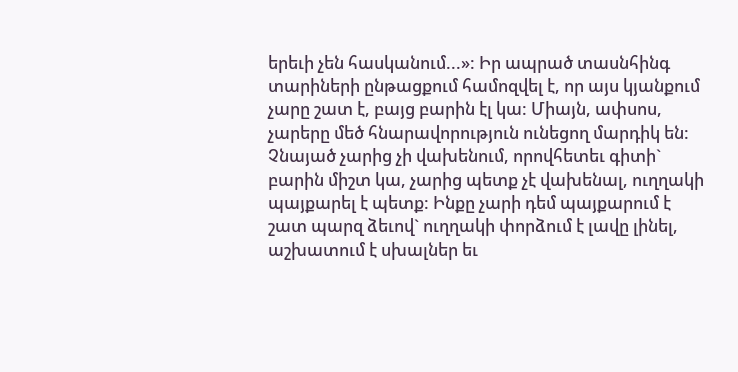երեւի չեն հասկանում...»: Իր ապրած տասնհինգ տարիների ընթացքում համոզվել է, որ այս կյանքում չարը շատ է, բայց բարին էլ կա: Միայն, ափսոս, չարերը մեծ հնարավորություն ունեցող մարդիկ են: Չնայած չարից չի վախենում, որովհետեւ գիտի` բարին միշտ կա, չարից պետք չէ վախենալ, ուղղակի պայքարել է պետք: Ինքը չարի դեմ պայքարում է շատ պարզ ձեւով` ուղղակի փորձում է լավը լինել, աշխատում է սխալներ եւ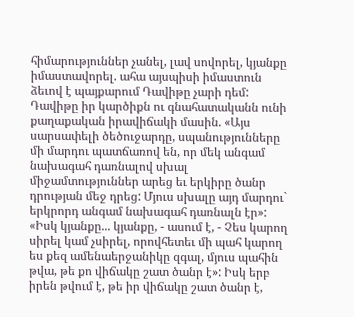հիմարություններ չանել, լավ սովորել, կյանքը իմաստավորել. ահա այսպիսի իմաստուն ձեւով է պայքարում Դավիթը չարի դեմ: Դավիթը իր կարծիքն ու գնահատականն ունի քաղաքական իրավիճակի մասին. «Այս սարսափելի ծեծուջարդը, սպանությունները մի մարդու պատճառով են, որ մեկ անգամ նախագահ դառնալով սխալ միջամտություններ արեց եւ երկիրը ծանր դրության մեջ դրեց: Մյուս սխալը այդ մարդու` երկրորդ անգամ նախագահ դառնալն էր»: «Իսկ կյանքը... կյանքը, - ասում է, - Չես կարող սիրել կամ չսիրել, որովհետեւ մի պահ կարող ես քեզ ամենաերջանիկը զգալ, մյուս պահին թվա, թե քո վիճակը շատ ծանր է»: Իսկ երբ իրեն թվում է, թե իր վիճակը շատ ծանր է,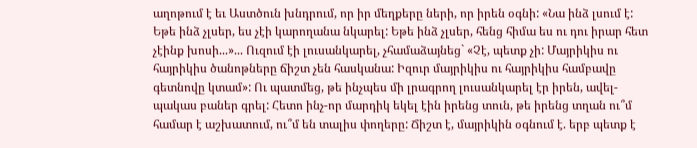աղոթում է եւ Աստծուն խնդրում, որ իր մեղքերը ների, որ իրեն օգնի: «Նա ինձ լսում է: Եթե ինձ չլսեր, ես չէի կարողանա նկարել: Եթե ինձ չլսեր, հենց հիմա ես ու դու իրար հետ չէինք խոսի...»... Ուզում էի լուսանկարել, չհամաձայնեց` «Չէ, պետք չի: Մայրիկիս ու հայրիկիս ծանոթները ճիշտ չեն հասկանա: Իզուր մայրիկիս ու հայրիկիս համբավը գետնովը կտամ»: Ու պատմեց, թե ինչպես մի լրագրող լուսանկարել էր իրեն, ավել-պակաս բաներ գրել: Հետո ինչ-որ մարդիկ եկել էին իրենց տուն, թե իրենց տղան ու՞մ համար է աշխատում, ու՞մ են տալիս փողերը: Ճիշտ է, մայրիկին օգնում է. երբ պետք է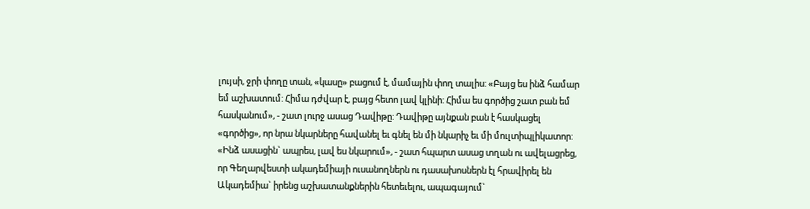լույսի, ջրի փողը տան, «կասը» բացում է, մամային փող տալիս: «Բայց ես ինձ համար եմ աշխատում: Հիմա դժվար է, բայց հետո լավ կլինի: Հիմա ես գործից շատ բան եմ հասկանում», - շատ լուրջ ասաց Դավիթը: Դավիթը այնքան բան է հասկացել «գործից», որ նրա նկարները հավանել եւ գնել են մի նկարիչ եւ մի մուլտիպլիկատոր: «Ինձ ասացին` ապրես, լավ ես նկարում», - շատ հպարտ ասաց տղան ու ավելացրեց, որ Գեղարվեստի ակադեմիայի ուսանողներն ու դասախոսներն էլ հրավիրել են Ակադեմիա` իրենց աշխատանքներին հետեւելու, ապագայում`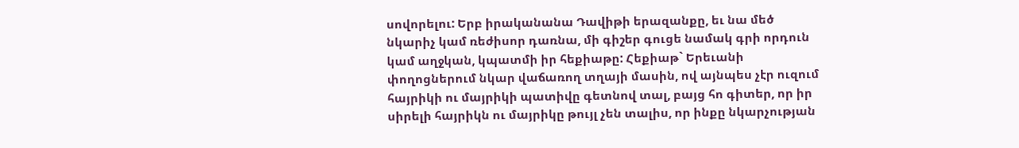սովորելու: Երբ իրականանա Դավիթի երազանքը, եւ նա մեծ նկարիչ կամ ռեժիսոր դառնա, մի գիշեր գուցե նամակ գրի որդուն կամ աղջկան, կպատմի իր հեքիաթը: Հեքիաթ` Երեւանի փողոցներում նկար վաճառող տղայի մասին, ով այնպես չէր ուզում հայրիկի ու մայրիկի պատիվը գետնով տալ, բայց հո գիտեր, որ իր սիրելի հայրիկն ու մայրիկը թույլ չեն տալիս, որ ինքը նկարչության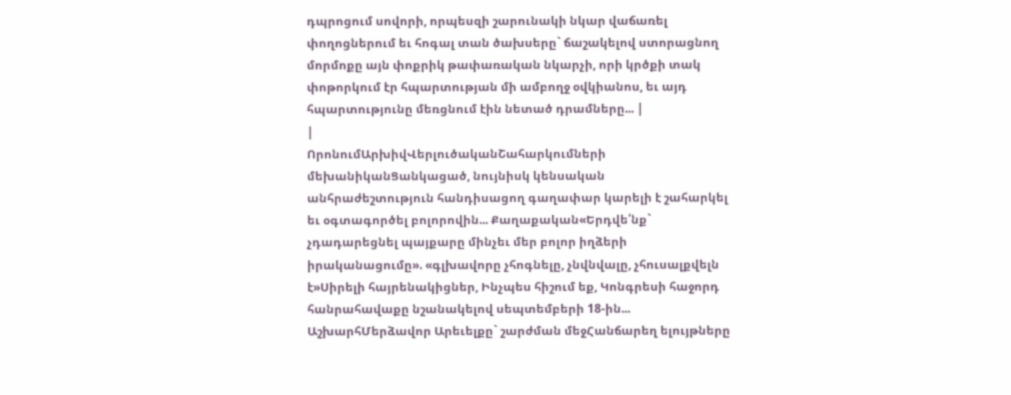դպրոցում սովորի, որպեսզի շարունակի նկար վաճառել փողոցներում եւ հոգալ տան ծախսերը` ճաշակելով ստորացնող մորմոքը այն փոքրիկ թափառական նկարչի, որի կրծքի տակ փոթորկում էր հպարտության մի ամբողջ օվկիանոս, եւ այդ հպարտությունը մեռցնում էին նետած դրամները... |
|
ՈրոնումԱրխիվՎերլուծականՇահարկումների մեխանիկանՑանկացած, նույնիսկ կենսական անհրաժեշտություն հանդիսացող գաղափար կարելի է շահարկել եւ օգտագործել բոլորովին... Քաղաքական«Երդվե՛նք` չդադարեցնել պայքարը մինչեւ մեր բոլոր իղձերի իրականացումը». «գլխավորը չհոգնելը, չնվնվալը, չհուսալքվելն է»Սիրելի հայրենակիցներ, Ինչպես հիշում եք, Կոնգրեսի հաջորդ հանրահավաքը նշանակելով սեպտեմբերի 18-ին... ԱշխարհՄերձավոր Արեւելքը` շարժման մեջՀանճարեղ ելույթները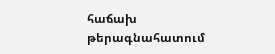հաճախ թերագնահատում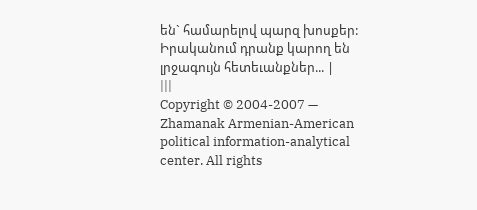են` համարելով պարզ խոսքեր: Իրականում դրանք կարող են լրջագույն հետեւանքներ... |
|||
Copyright © 2004-2007 — Zhamanak Armenian-American political information-analytical center. All rights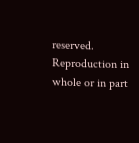reserved. Reproduction in whole or in part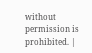without permission is prohibited. |